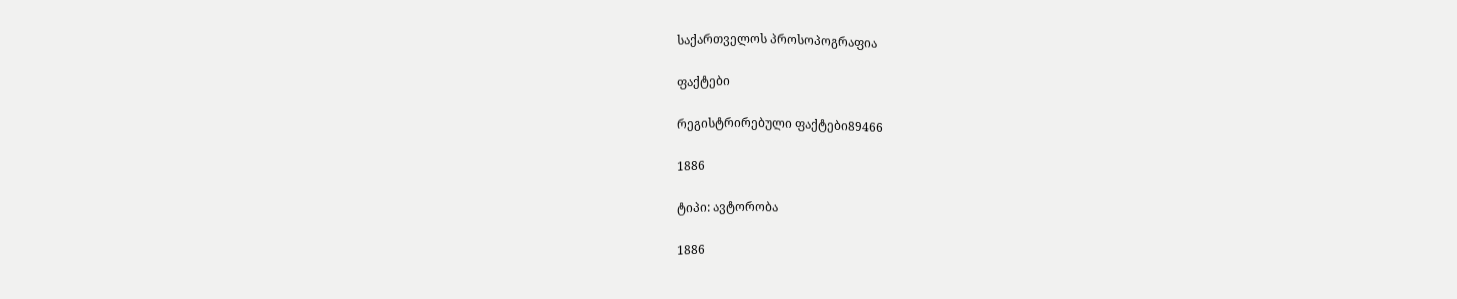საქართველოს პროსოპოგრაფია

ფაქტები

რეგისტრირებული ფაქტები89466

1886

ტიპი: ავტორობა

1886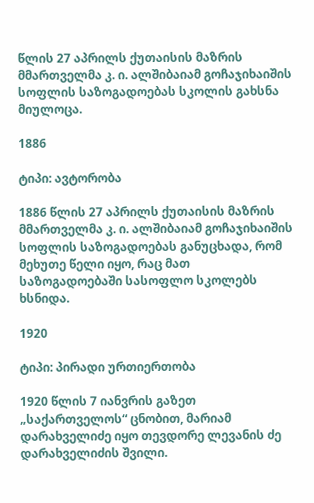წლის 27 აპრილს ქუთაისის მაზრის მმართველმა კ. ი. ალშიბაიამ გოჩაჯიხაიშის სოფლის საზოგადოებას სკოლის გახსნა მიულოცა.

1886

ტიპი: ავტორობა

1886 წლის 27 აპრილს ქუთაისის მაზრის მმართველმა კ. ი. ალშიბაიამ გოჩაჯიხაიშის სოფლის საზოგადოებას განუცხადა, რომ მეხუთე წელი იყო, რაც მათ საზოგადოებაში სასოფლო სკოლებს ხსნიდა.

1920

ტიპი: პირადი ურთიერთობა

1920 წლის 7 იანვრის გაზეთ „საქართველოს“ ცნობით, მარიამ დარახველიძე იყო თევდორე ლევანის ძე დარახველიძის შვილი.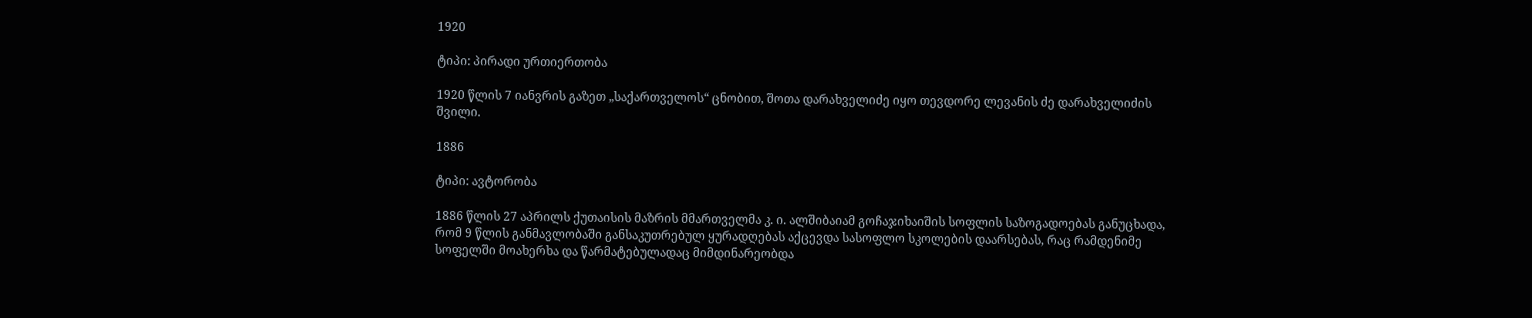1920

ტიპი: პირადი ურთიერთობა

1920 წლის 7 იანვრის გაზეთ „საქართველოს“ ცნობით, შოთა დარახველიძე იყო თევდორე ლევანის ძე დარახველიძის შვილი.

1886

ტიპი: ავტორობა

1886 წლის 27 აპრილს ქუთაისის მაზრის მმართველმა კ. ი. ალშიბაიამ გოჩაჯიხაიშის სოფლის საზოგადოებას განუცხადა, რომ 9 წლის განმავლობაში განსაკუთრებულ ყურადღებას აქცევდა სასოფლო სკოლების დაარსებას, რაც რამდენიმე სოფელში მოახერხა და წარმატებულადაც მიმდინარეობდა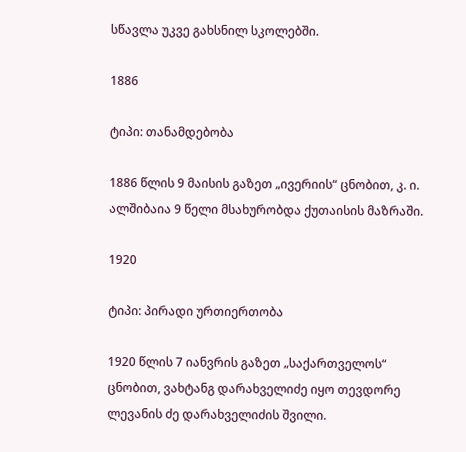სწავლა უკვე გახსნილ სკოლებში.

1886

ტიპი: თანამდებობა

1886 წლის 9 მაისის გაზეთ „ივერიის“ ცნობით, კ. ი. ალშიბაია 9 წელი მსახურობდა ქუთაისის მაზრაში.

1920

ტიპი: პირადი ურთიერთობა

1920 წლის 7 იანვრის გაზეთ „საქართველოს“ ცნობით, ვახტანგ დარახველიძე იყო თევდორე ლევანის ძე დარახველიძის შვილი.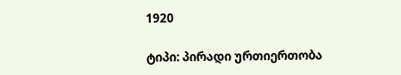1920

ტიპი: პირადი ურთიერთობა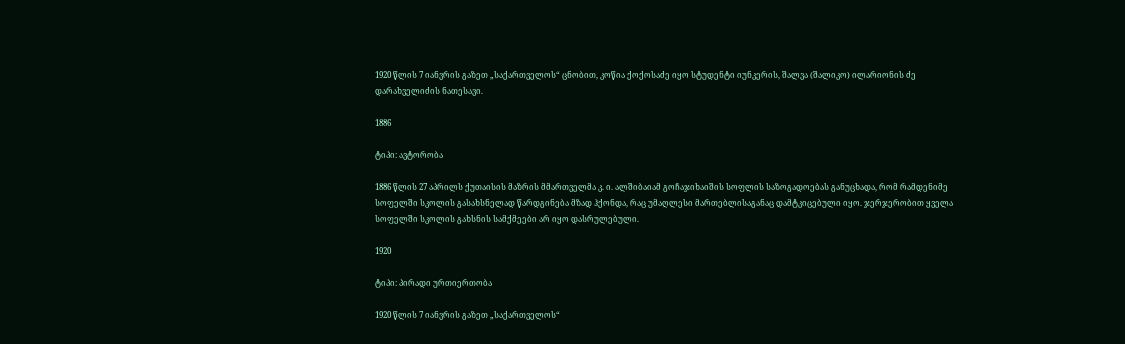1920 წლის 7 იანვრის გაზეთ „საქართველოს“ ცნობით, კოწია ქოქოსაძე იყო სტუდენტი იუნკერის, შალვა (შალიკო) ილარიონის ძე დარახველიძის ნათესავი.

1886

ტიპი: ავტორობა

1886 წლის 27 აპრილს ქუთაისის მაზრის მმართველმა კ. ი. ალშიბაიამ გოჩაჯიხაიშის სოფლის საზოგადოებას განუცხადა, რომ რამდენიმე სოფელში სკოლის გასახსნელად წარდგინება მზად ჰქონდა, რაც უმაღლესი მართებლისაგანაც დამტკიცებული იყო. ჯერჯერობით ყველა სოფელში სკოლის გახსნის სამქმეები არ იყო დასრულებული.

1920

ტიპი: პირადი ურთიერთობა

1920 წლის 7 იანვრის გაზეთ „საქართველოს“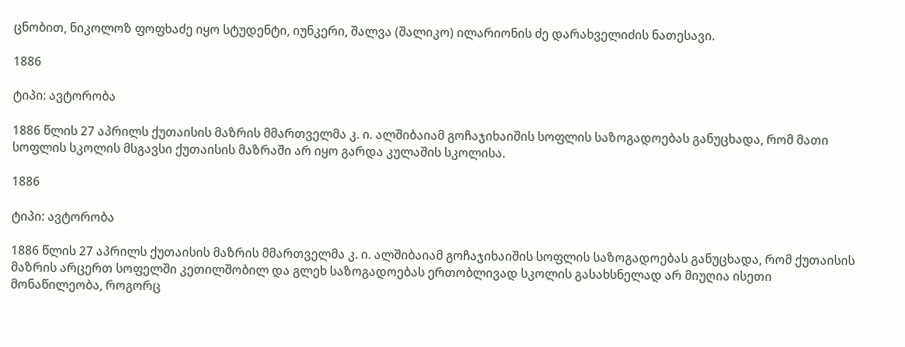ცნობით, ნიკოლოზ ფოფხაძე იყო სტუდენტი, იუნკერი, შალვა (შალიკო) ილარიონის ძე დარახველიძის ნათესავი.

1886

ტიპი: ავტორობა

1886 წლის 27 აპრილს ქუთაისის მაზრის მმართველმა კ. ი. ალშიბაიამ გოჩაჯიხაიშის სოფლის საზოგადოებას განუცხადა, რომ მათი სოფლის სკოლის მსგავსი ქუთაისის მაზრაში არ იყო გარდა კულაშის სკოლისა.

1886

ტიპი: ავტორობა

1886 წლის 27 აპრილს ქუთაისის მაზრის მმართველმა კ. ი. ალშიბაიამ გოჩაჯიხაიშის სოფლის საზოგადოებას განუცხადა, რომ ქუთაისის მაზრის არცერთ სოფელში კეთილშობილ და გლეხ საზოგადოებას ერთობლივად სკოლის გასახსნელად არ მიუღია ისეთი მონაწილეობა, როგორც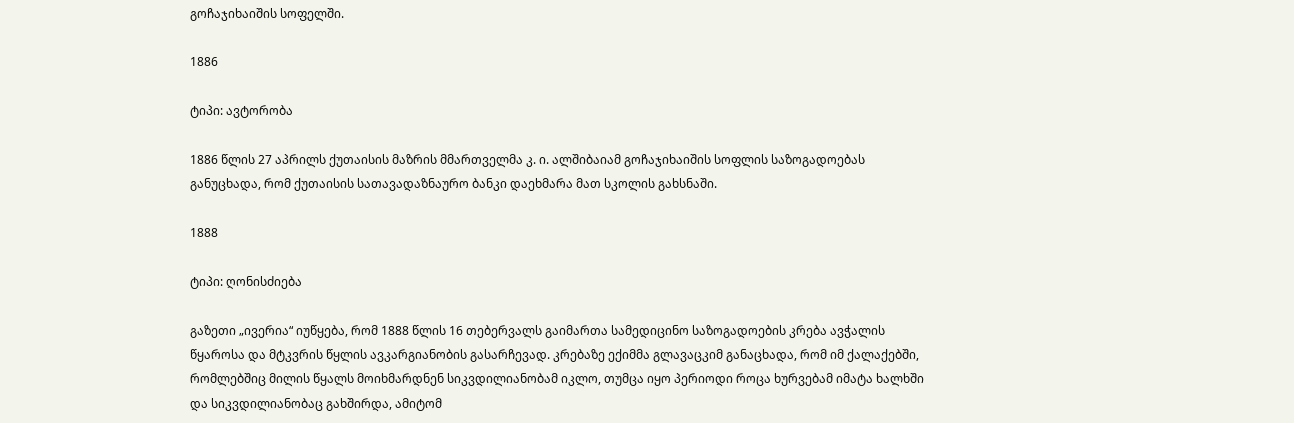გოჩაჯიხაიშის სოფელში.

1886

ტიპი: ავტორობა

1886 წლის 27 აპრილს ქუთაისის მაზრის მმართველმა კ. ი. ალშიბაიამ გოჩაჯიხაიშის სოფლის საზოგადოებას განუცხადა, რომ ქუთაისის სათავადაზნაურო ბანკი დაეხმარა მათ სკოლის გახსნაში.

1888

ტიპი: ღონისძიება

გაზეთი „ივერია“ იუწყება, რომ 1888 წლის 16 თებერვალს გაიმართა სამედიცინო საზოგადოების კრება ავჭალის წყაროსა და მტკვრის წყლის ავკარგიანობის გასარჩევად. კრებაზე ექიმმა გლავაცკიმ განაცხადა, რომ იმ ქალაქებში, რომლებშიც მილის წყალს მოიხმარდნენ სიკვდილიანობამ იკლო, თუმცა იყო პერიოდი როცა ხურვებამ იმატა ხალხში და სიკვდილიანობაც გახშირდა, ამიტომ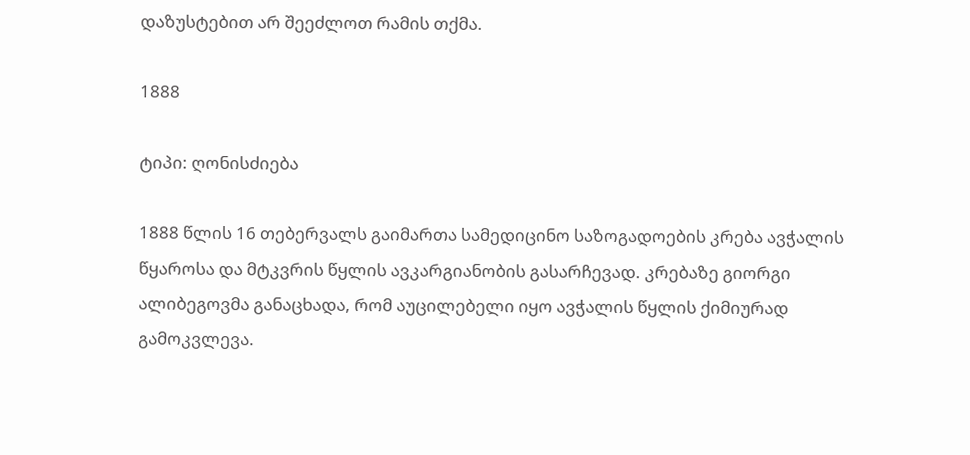დაზუსტებით არ შეეძლოთ რამის თქმა.

1888

ტიპი: ღონისძიება

1888 წლის 16 თებერვალს გაიმართა სამედიცინო საზოგადოების კრება ავჭალის წყაროსა და მტკვრის წყლის ავკარგიანობის გასარჩევად. კრებაზე გიორგი ალიბეგოვმა განაცხადა, რომ აუცილებელი იყო ავჭალის წყლის ქიმიურად გამოკვლევა.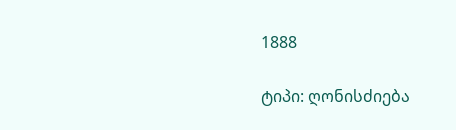1888

ტიპი: ღონისძიება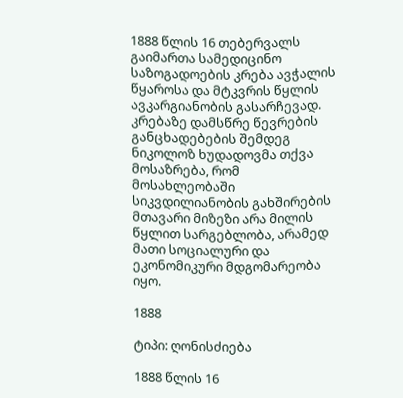1888 წლის 16 თებერვალს გაიმართა სამედიცინო საზოგადოების კრება ავჭალის წყაროსა და მტკვრის წყლის ავკარგიანობის გასარჩევად. კრებაზე დამსწრე წევრების განცხადებების შემდეგ ნიკოლოზ ხუდადოვმა თქვა მოსაზრება, რომ მოსახლეობაში სიკვდილიანობის გახშირების მთავარი მიზეზი არა მილის წყლით სარგებლობა, არამედ მათი სოციალური და ეკონომიკური მდგომარეობა იყო.

1888

ტიპი: ღონისძიება

1888 წლის 16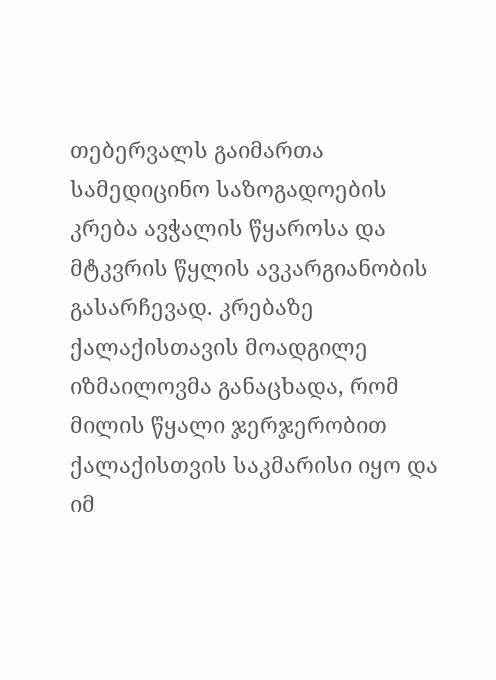თებერვალს გაიმართა სამედიცინო საზოგადოების კრება ავჭალის წყაროსა და მტკვრის წყლის ავკარგიანობის გასარჩევად. კრებაზე ქალაქისთავის მოადგილე იზმაილოვმა განაცხადა, რომ მილის წყალი ჯერჯერობით ქალაქისთვის საკმარისი იყო და იმ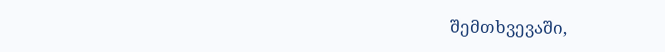შემთხვევაში,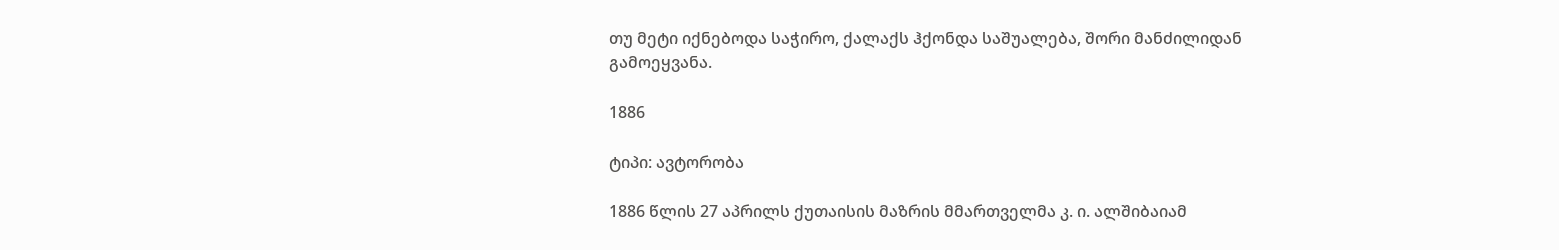თუ მეტი იქნებოდა საჭირო, ქალაქს ჰქონდა საშუალება, შორი მანძილიდან გამოეყვანა.

1886

ტიპი: ავტორობა

1886 წლის 27 აპრილს ქუთაისის მაზრის მმართველმა კ. ი. ალშიბაიამ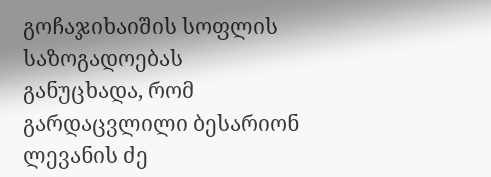გოჩაჯიხაიშის სოფლის საზოგადოებას განუცხადა, რომ გარდაცვლილი ბესარიონ ლევანის ძე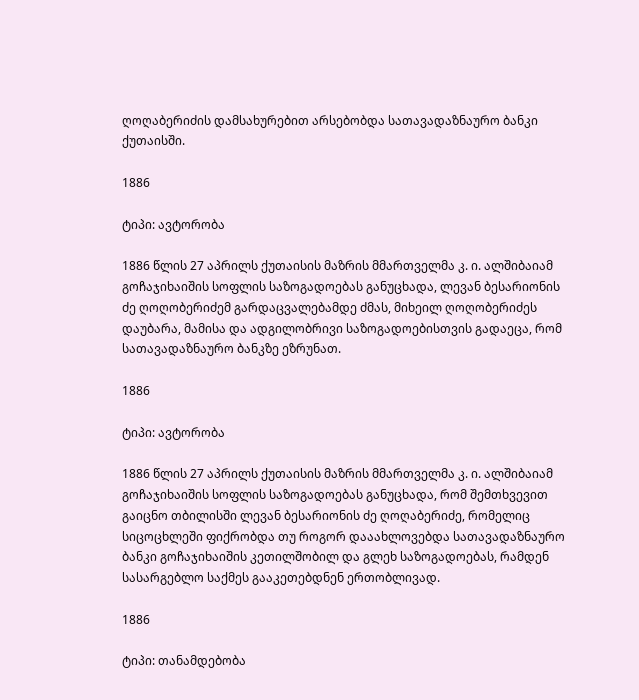ღოღაბერიძის დამსახურებით არსებობდა სათავადაზნაურო ბანკი ქუთაისში.

1886

ტიპი: ავტორობა

1886 წლის 27 აპრილს ქუთაისის მაზრის მმართველმა კ. ი. ალშიბაიამ გოჩაჯიხაიშის სოფლის საზოგადოებას განუცხადა, ლევან ბესარიონის ძე ღოღობერიძემ გარდაცვალებამდე ძმას, მიხეილ ღოღობერიძეს დაუბარა, მამისა და ადგილობრივი საზოგადოებისთვის გადაეცა, რომ სათავადაზნაურო ბანკზე ეზრუნათ.

1886

ტიპი: ავტორობა

1886 წლის 27 აპრილს ქუთაისის მაზრის მმართველმა კ. ი. ალშიბაიამ გოჩაჯიხაიშის სოფლის საზოგადოებას განუცხადა, რომ შემთხვევით გაიცნო თბილისში ლევან ბესარიონის ძე ღოღაბერიძე, რომელიც სიცოცხლეში ფიქრობდა თუ როგორ დააახლოვებდა სათავადაზნაურო ბანკი გოჩაჯიხაიშის კეთილშობილ და გლეხ საზოგადოებას, რამდენ სასარგებლო საქმეს გააკეთებდნენ ერთობლივად.

1886

ტიპი: თანამდებობა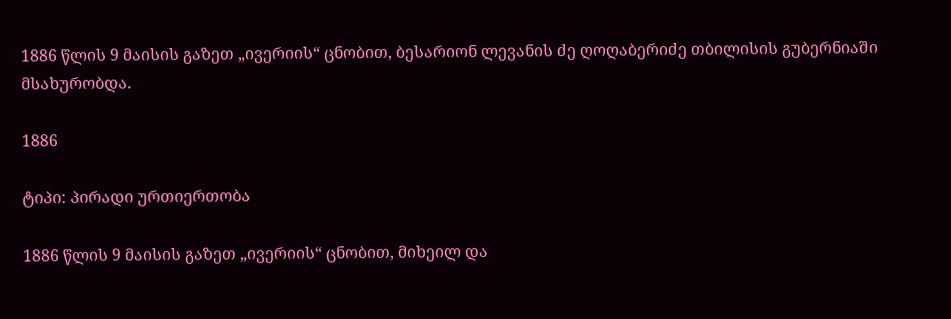1886 წლის 9 მაისის გაზეთ „ივერიის“ ცნობით, ბესარიონ ლევანის ძე ღოღაბერიძე თბილისის გუბერნიაში მსახურობდა.

1886

ტიპი: პირადი ურთიერთობა

1886 წლის 9 მაისის გაზეთ „ივერიის“ ცნობით, მიხეილ და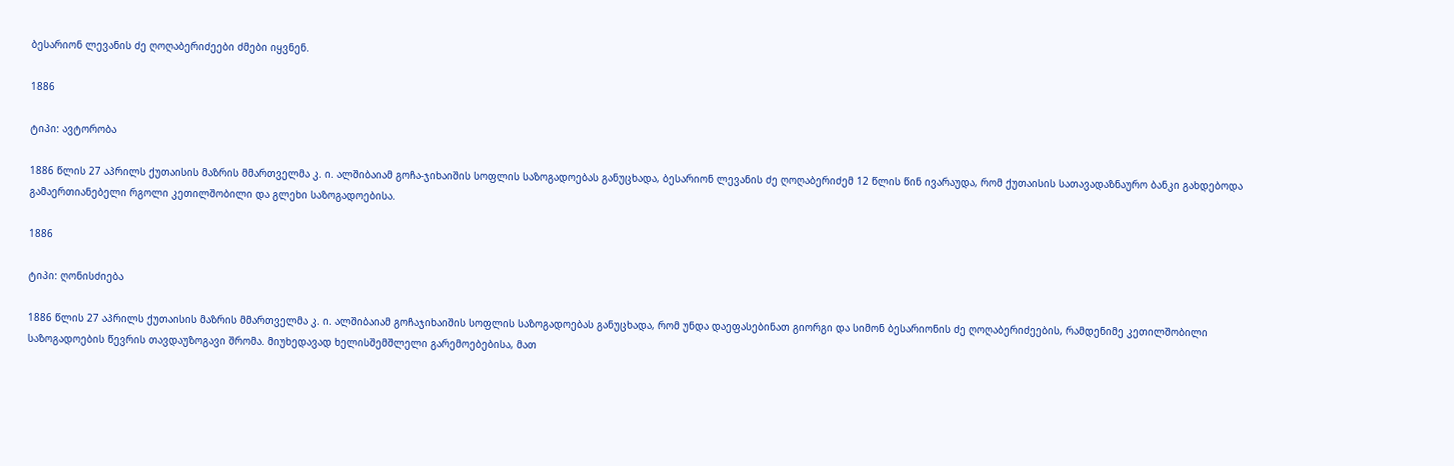ბესარიონ ლევანის ძე ღოღაბერიძეები ძმები იყვნენ.

1886

ტიპი: ავტორობა

1886 წლის 27 აპრილს ქუთაისის მაზრის მმართველმა კ. ი. ალშიბაიამ გოჩა-ჯიხაიშის სოფლის საზოგადოებას განუცხადა, ბესარიონ ლევანის ძე ღოღაბერიძემ 12 წლის წინ ივარაუდა, რომ ქუთაისის სათავადაზნაურო ბანკი გახდებოდა გამაერთიანებელი რგოლი კეთილშობილი და გლეხი საზოგადოებისა.

1886

ტიპი: ღონისძიება

1886 წლის 27 აპრილს ქუთაისის მაზრის მმართველმა კ. ი. ალშიბაიამ გოჩაჯიხაიშის სოფლის საზოგადოებას განუცხადა, რომ უნდა დაეფასებინათ გიორგი და სიმონ ბესარიონის ძე ღოღაბერიძეების, რამდენიმე კეთილშობილი საზოგადოების წევრის თავდაუზოგავი შრომა. მიუხედავად ხელისშემშლელი გარემოებებისა, მათ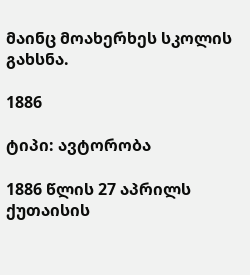მაინც მოახერხეს სკოლის გახსნა.

1886

ტიპი: ავტორობა

1886 წლის 27 აპრილს ქუთაისის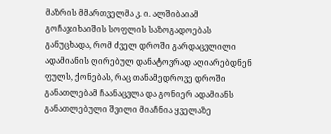მაზრის მმართველმა კ. ი. ალშიბაიამ გოჩაჯიხაიშის სოფლის საზოგადოებას განუცხადა, რომ ძველ დროში გარდაცვლილი ადამიანის ღირებულ დანატოვრად აღიარებდნენ ფულს, ქონებას, რაც თანამედროვე დროში განათლებამ ჩაანაცვლა და გონიერ ადამიანს განათლებული შვილი მიაჩნია ყველაზე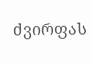ძვირფას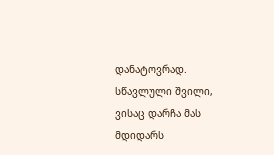დანატოვრად. სწავლული შვილი, ვისაც დარჩა მას მდიდარს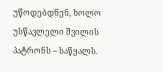უწოდებდნენ, ხოლო უსწავლელი შვილის პატრონს – საწყალს.